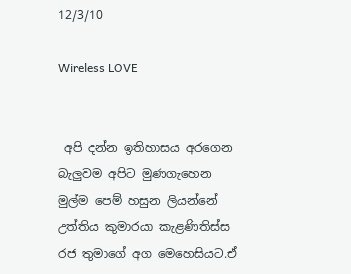12/3/10

Wireless LOVE


 අපි දන්න ඉතිහාසය අරගෙන බැලුවම අපිට මුණගැහෙන මුල්ම පෙම් හසුන ලියන්නේ උත්තිය කුමාරයා කැළණිතිස්ස රජ තුමාගේ අග මෙහෙසියට.ඒ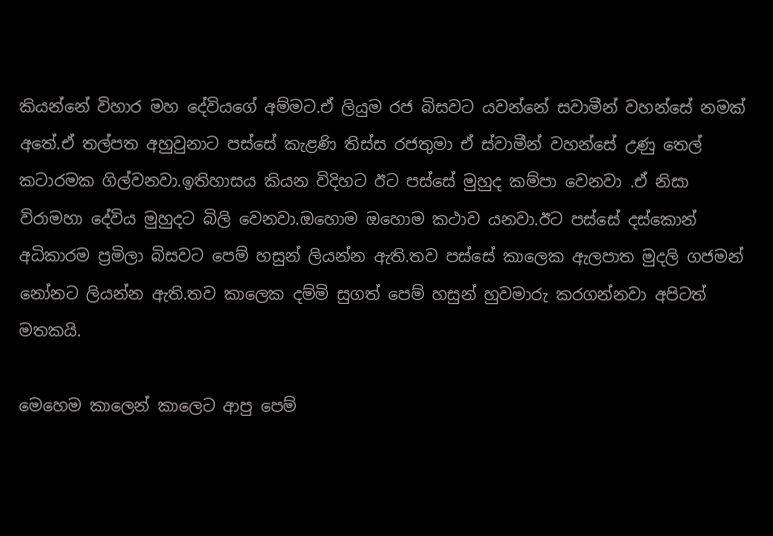කියන්නේ විහාර මහ දේවියගේ අම්මට.ඒ ලියුම රජ බිසවට යවන්නේ සවාමීන් වහන්සේ නමක් අතේ.ඒ තල්පත අහුවුනාට පස්සේ කැළණි තිස්ස රජතුමා ඒ ස්වාමීන් වහන්සේ උණු තෙල් කටාරමක ගිල්වනවා.ඉතිහාසය කියන විදිහට ඊට පස්සේ මුහුද කම්පා වෙනවා .ඒ නිසා විරාමහා දේවිය මුහුදට බිලි වෙනවා.ඔහොම ඔහොම කථාව යනවා.ඊට පස්සේ දස්කොන් අධිකාරම ප්‍රමිලා බිසවට පෙම් හසුන් ලියන්න ඇති.තව පස්සේ කාලෙක ඇලපාත මුදලි ගජමන් නෝනට ලියන්න ඇති.තව කාලෙක දම්මි සුගත් පෙම් හසුන් හුවමාරු කරගන්නවා අපිටත් මතකයි.

මෙහෙම කාලෙන් කාලෙට ආපු පෙම්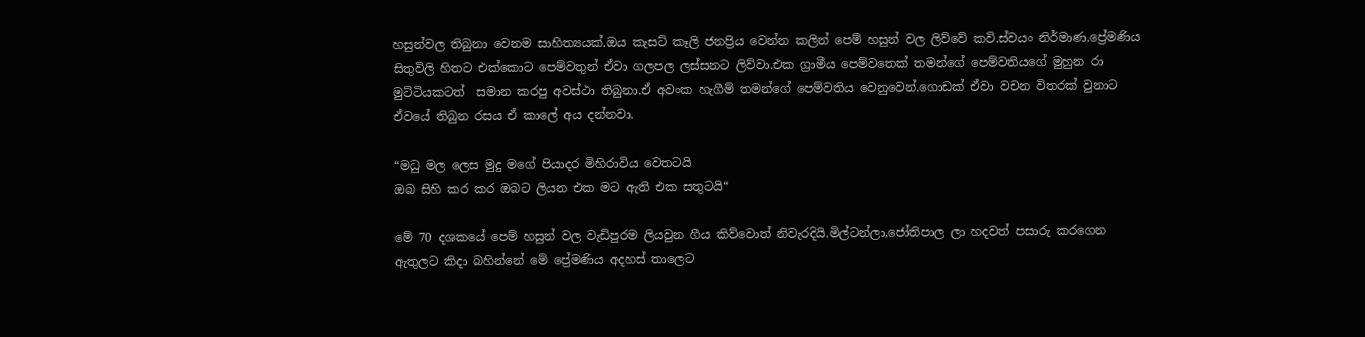හසුන්වල තිබුනා වෙනම සාහිත්‍යයක්.ඔය කැසට් කෑලි ජනප්‍රිය වෙන්න කලින් පෙම් හසුන් වල ලිව්වේ කවි.ස්වයං නිර්මාණ.ප්‍රේමණිය සිතුවිලි හිතට එක්කොට පෙම්වතුන් ඒවා ගලපල ලස්සනට ලිව්වා.එක ග්‍රාමීය පෙම්වතෙක් තමන්ගේ පෙම්වතියගේ මුහුන රා මුට්ටියකටත්  සමාන කරපු අවස්ථා තිබුනා.ඒ අවංක හැගීම් තමන්ගේ පෙම්වතිය වෙනුවෙන්.ගොඩක් ඒවා වචන විතරක් වුනාට ඒවයේ තිබුන රසය ඒ කාලේ අය දන්නවා.

“මධු මල ලෙස මුදු මගේ පියාදර මිහිරාවිය වෙතටයි
ඔබ සිහි කර කර ඔබට ලියන එක මට ඇති එක සතුටයි“

මේ 70 දශකයේ පෙම් හසුන් වල වැඩිපුරම ලියවුන ගීය කිව්වොත් නිවැරදියි.මිල්ටන්ලා,ජෝතිපාල ලා හදවත් පසාරු කරගෙන ඇතුලට කිදා බහින්නේ මේ ප්‍රේමණිය අදහස් තාලෙට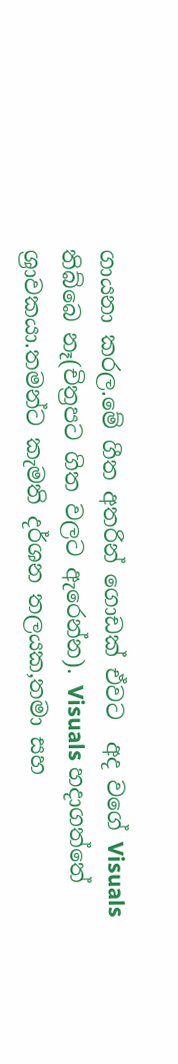ගායනා කරල.මේ ගීත අතරින් ගොඩක් ඒවට  අද වගේ Visuals තිබ්බෙ නෑ(චිත්‍රපට ගිත වලට ඇරෙන්න). Visuals හදාගත්තේ ශ්‍රාවකයා.තමන්ට කැමති දර්ශන තලයක,තමා සහ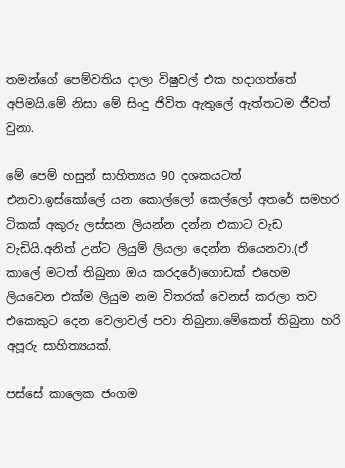තමන්ගේ පෙම්වතිය දාලා විෂුවල් එක හදාගත්තේ අපිමයි.මේ නිසා මේ සිංදු ජිවිත ඇතුලේ ඇත්තටම ජීවත් වුනා.

මේ පෙම් හසුන් සාහිත්‍යය 90 දශකයටත් එනවා.ඉස්කෝලේ යන කොල්ලෝ කෙල්ලෝ අතරේ සමහර ටිකක් අකුරු ලස්සන ලියන්න දන්න එකාට වැඩ වැඩියි.අනිත් උන්ට ලියුම් ලියලා දෙන්න තියෙනවා.(ඒ කාලේ මටත් තිබුනා ඔය කරදරේ)ගොඩක් එහෙම ලියවෙන එක්ම ලියුම නම විතරක් වෙනස් කරලා තව එකෙකුට දෙන වෙලාවල් පවා තිබුනා.මේකෙත් තිබුනා හරි අපූරු සාහිත්‍යයක්.

පස්සේ කාලෙක ජංගම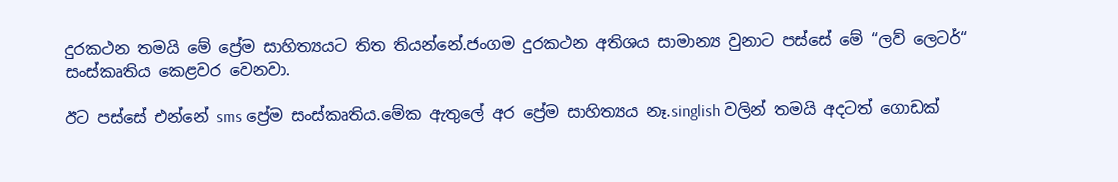දුරකථන තමයි මේ ප්‍රේම සාහිත්‍යයට තිත තියන්නේ.ජංගම දුරකථන අතිශය සාමාන්‍ය වුනාට පස්සේ මේ “ලව් ලෙටර්“ සංස්කෘතිය කෙළවර වෙනවා.

ඊට පස්සේ එන්නේ sms ප්‍රේම සංස්කෘතිය.මේක ඇතුලේ අර ප්‍රේම සාහිත්‍යය නෑ.singlish වලින් තමයි අදටත් ගොඩක්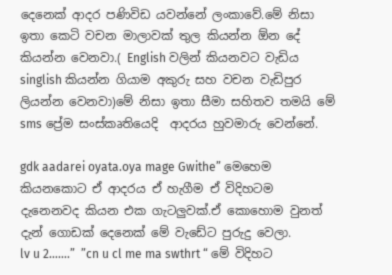දෙනෙක් ආදර පණිවිඩ යවන්නේ ලංකාවේ.මේ නිසා ඉතා කෙටි වචන මාලාවක් තුල කියන්න ඕන දේ කියන්න වෙනවා.( English වලින් කියනවට වැඩිය   singlish කියන්න ගියාම අකුරු සහ වචන වැඩිපුර ලියන්න වෙනවා)මේ නිසා ඉතා සීමා සහිතව තමයි මේ sms ප්‍රේම සංස්කෘතියෙදි  ආදරය හුවමාරු වෙන්නේ.

gdk aadarei oyata.oya mage Gwithe” මෙහෙම කියනකොට ඒ ආදරය ඒ හැගීම ඒ විදිහටම දැනෙනවද කියන එක ගැටලුවක්.ඒ කොහොම වුනත් දැන් ගොඩක් දෙනෙක් මේ වැඩේට පුරුදු වෙලා.      lv u 2…….”  ”cn u cl me ma swthrt “ මේ විදිහට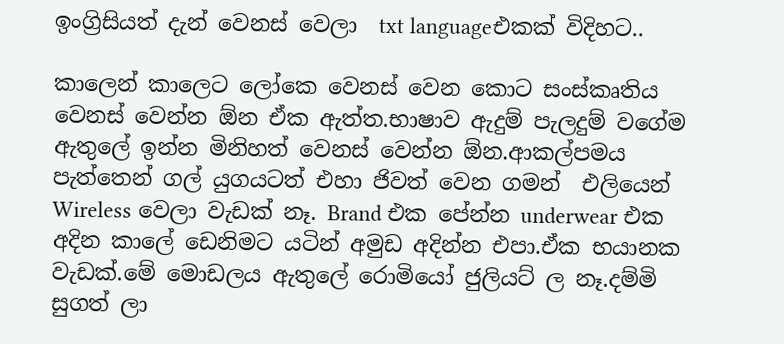ඉංග්‍රිසියත් දැන් වෙනස් වෙලා  txt languageඑකක් විදිහට..

කාලෙන් කාලෙට ලෝකෙ වෙනස් වෙන කොට සංස්කෘතිය වෙනස් වෙන්න ඕන ඒක ඇත්ත.භාෂාව ඇදුම් පැලදුම් වගේම ඇතුලේ ඉන්න මිනිහත් වෙනස් වෙන්න ඕන.ආකල්පමය පැත්තෙන් ගල් යුගයටත් එහා ජිවත් වෙන ගමන්  එලියෙන් Wireless වෙලා වැඩක් නෑ. Brand එක පේන්න underwear එක අදින කාලේ ඩෙනිමට යටින් අමුඩ අදින්න එපා.ඒක භයානක වැඩක්.මේ මොඩලය ඇතුලේ රොමියෝ ජුලියට් ල නෑ.දම්මි සුගත් ලා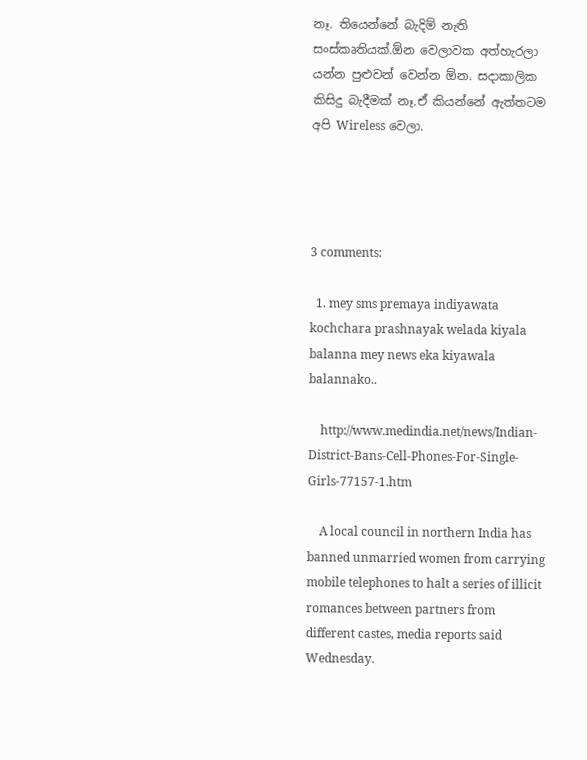නෑ. තියෙන්නේ බැදිම් නැති සංස්කෘතියක්.ඕන වෙලාවක අත්හැරලා යන්න පුළුවන් වෙන්න ඕන. සදාකාලික කිසිදු බැදීමක් නෑ.ඒ කියන්නේ ඇත්තටම අපි Wireless වෙලා.




3 comments:

  1. mey sms premaya indiyawata kochchara prashnayak welada kiyala balanna mey news eka kiyawala balannako..

    http://www.medindia.net/news/Indian-District-Bans-Cell-Phones-For-Single-Girls-77157-1.htm

    A local council in northern India has banned unmarried women from carrying mobile telephones to halt a series of illicit romances between partners from different castes, media reports said Wednesday.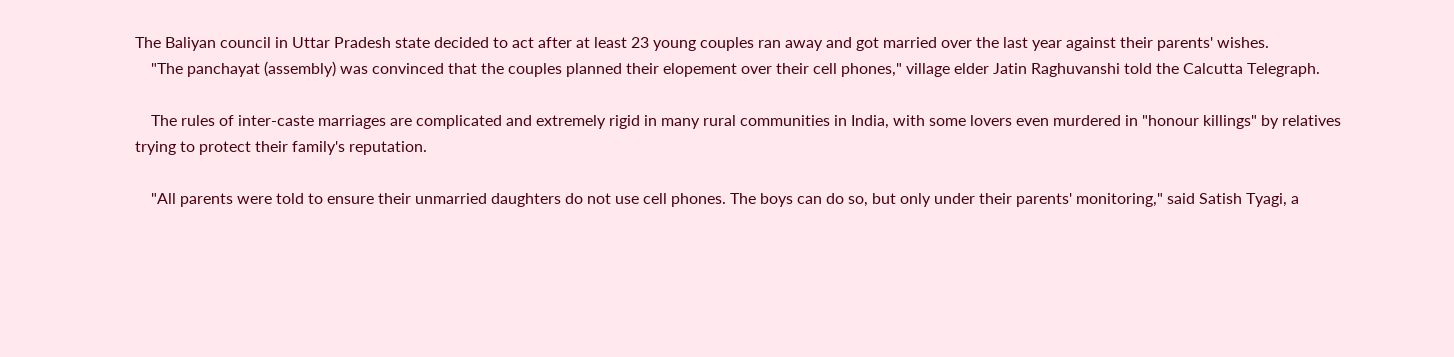The Baliyan council in Uttar Pradesh state decided to act after at least 23 young couples ran away and got married over the last year against their parents' wishes.
    "The panchayat (assembly) was convinced that the couples planned their elopement over their cell phones," village elder Jatin Raghuvanshi told the Calcutta Telegraph.

    The rules of inter-caste marriages are complicated and extremely rigid in many rural communities in India, with some lovers even murdered in "honour killings" by relatives trying to protect their family's reputation.

    "All parents were told to ensure their unmarried daughters do not use cell phones. The boys can do so, but only under their parents' monitoring," said Satish Tyagi, a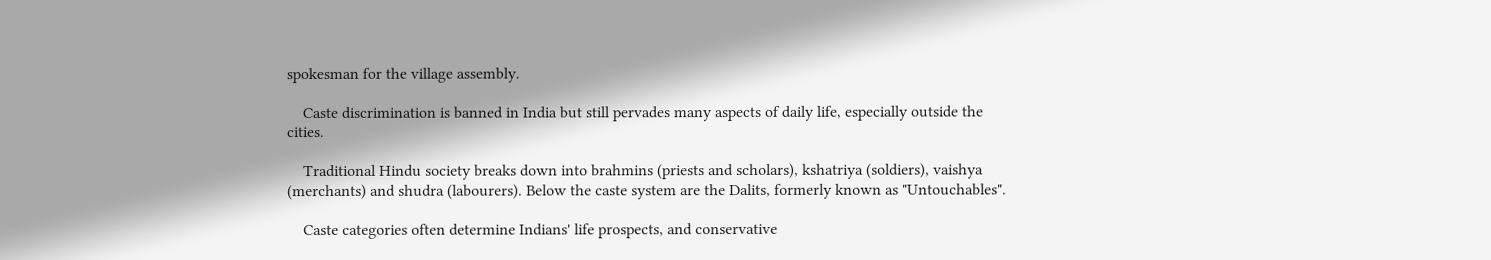spokesman for the village assembly.

    Caste discrimination is banned in India but still pervades many aspects of daily life, especially outside the cities.

    Traditional Hindu society breaks down into brahmins (priests and scholars), kshatriya (soldiers), vaishya (merchants) and shudra (labourers). Below the caste system are the Dalits, formerly known as "Untouchables".

    Caste categories often determine Indians' life prospects, and conservative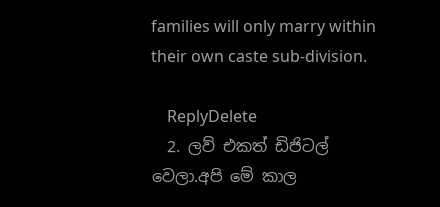families will only marry within their own caste sub-division.

    ReplyDelete
  2. ලව් එකත් ඩිජිටල් වෙලා.අපි මේ කාල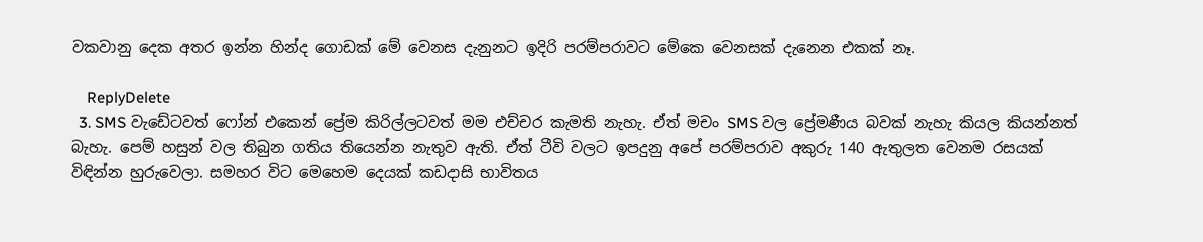වකවානු දෙක අතර ඉන්න හින්ද ගොඩක් මේ වෙනස දැනුනට ඉදිරි පරම්පරාවට මේකෙ වෙනසක් දැනෙන එකක් නෑ.

    ReplyDelete
  3. SMS වැඩේටවත් ෆෝන් ‍එකෙන් ප්‍රේම කිරිල්ලටවත් මම එච්චර කැමති නැහැ. ඒත් මචං SMS වල ප්‍රේමණීය බවක් නැහැ කියල කියන්නත් බැහැ. පෙම් හසුන් වල තිබුන ගතිය තියෙන්න නැතුව ඇති. ඒත් ටීවි වලට ඉපදුනු අපේ පරම්පරාව අකුරු 140 ඇතුලත වෙනම රසයක් විඳින්න හුරුවෙලා. සමහර විට මෙහෙම දෙයක් කඩදාසි භාවිතය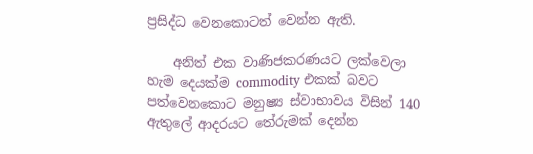ප්‍රසිද්ධ වෙනකොටත් වෙන්න ඇති.

    අනිත් එක වාණිජකරණයට ලක්වෙලා හැම දෙයක්ම commodity එකක් බවට පත්වෙනකොට මනුෂ්‍ය ස්වාභාවය විසින් 140 ඇතුලේ ආදරයට තේරුමක් දෙන්න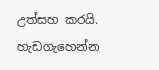උත්සහ කරයි. හැඩගැහෙන්න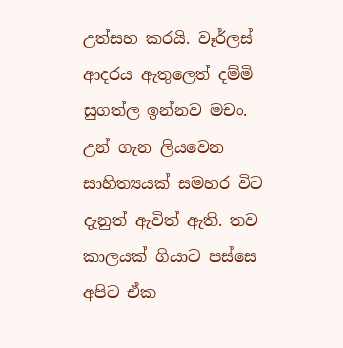උත්සහ කරයි. වෑර්ලස් ආදරය ඇතුලෙත් දම්මි සුගත්ල ඉන්නව මචං. උන් ගැන ලියවෙන සාහිත්‍යයක් සමහර විට දැනුත් ඇවිත් ඇති. තව කාලයක් ගියාට පස්සෙ අපිට ඒක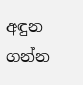අඳුන ගන්න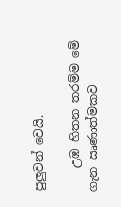පුලුවන් වෙයි.

    උඹ හිතන තරම්ම මේ ගැන ඍණාත්මකව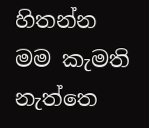හිතන්න මම කැමති නැත්තෙ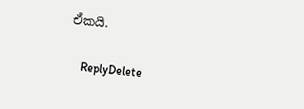ඒකයි.

    ReplyDelete